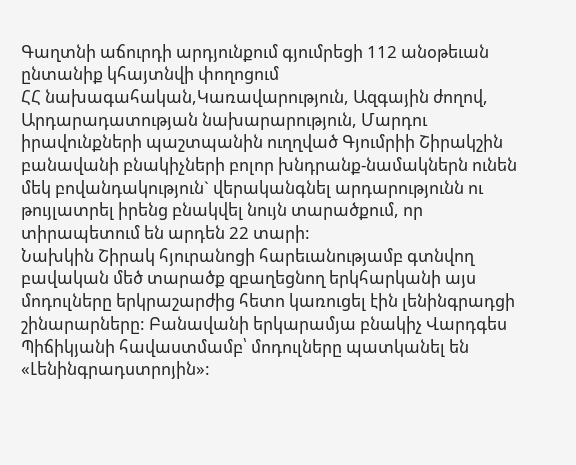Գաղտնի աճուրդի արդյունքում գյումրեցի 112 անօթեւան ընտանիք կհայտնվի փողոցում
ՀՀ նախագահական,Կառավարություն, Ազգային ժողով, Արդարադատության նախարարություն, Մարդու իրավունքների պաշտպանին ուղղված Գյումրիի Շիրակշին բանավանի բնակիչների բոլոր խնդրանք-նամակներն ունեն մեկ բովանդակություն` վերականգնել արդարությունն ու թույլատրել իրենց բնակվել նույն տարածքում, որ տիրապետում են արդեն 22 տարի:
Նախկին Շիրակ հյուրանոցի հարեւանությամբ գտնվող բավական մեծ տարածք զբաղեցնող երկհարկանի այս մոդուլները երկրաշարժից հետո կառուցել էին լենինգրադցի շինարարները: Բանավանի երկարամյա բնակիչ Վարդգես Պիճիկյանի հավաստմամբ՝ մոդուլները պատկանել են «Լենինգրադստրոյին»: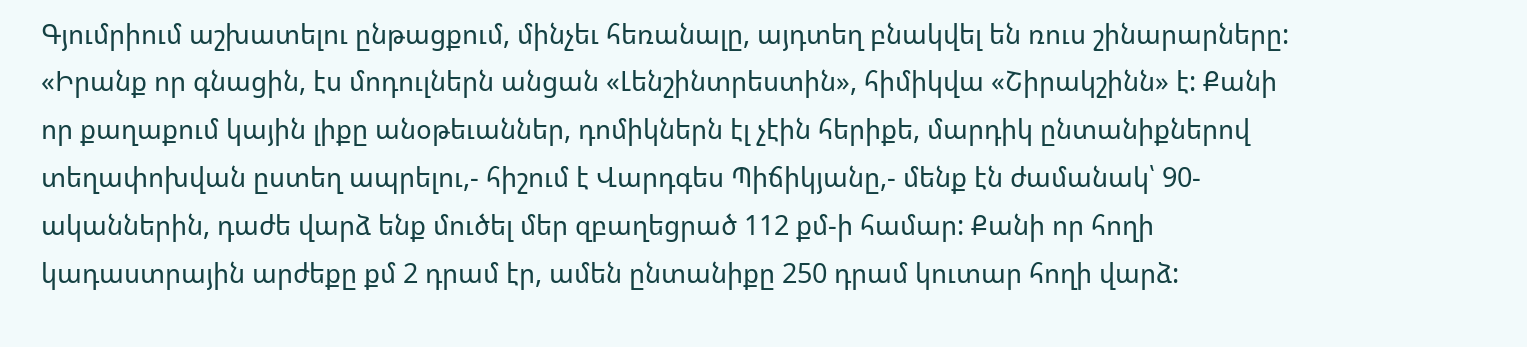Գյումրիում աշխատելու ընթացքում, մինչեւ հեռանալը, այդտեղ բնակվել են ռուս շինարարները:
«Իրանք որ գնացին, էս մոդուլներն անցան «Լենշինտրեստին», հիմիկվա «Շիրակշինն» է: Քանի որ քաղաքում կային լիքը անօթեւաններ, դոմիկներն էլ չէին հերիքե, մարդիկ ընտանիքներով տեղափոխվան ըստեղ ապրելու,- հիշում է Վարդգես Պիճիկյանը,- մենք էն ժամանակ՝ 90-ականներին, դաժե վարձ ենք մուծել մեր զբաղեցրած 112 քմ-ի համար: Քանի որ հողի կադաստրային արժեքը քմ 2 դրամ էր, ամեն ընտանիքը 250 դրամ կուտար հողի վարձ: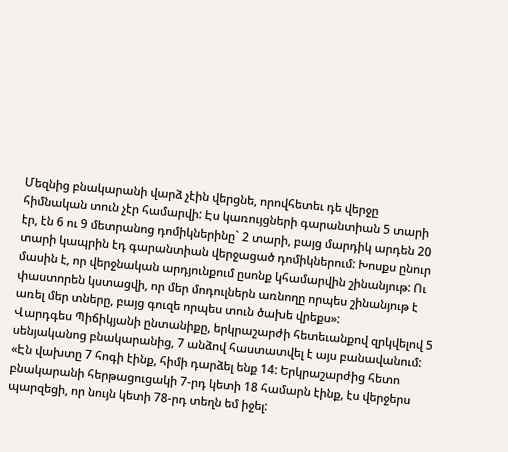Մեզնից բնակարանի վարձ չէին վերցնե, որովհետեւ դե վերջը հիմնական տուն չէր համարվի: Էս կառույցների գարանտիան 5 տարի էր, էն 6 ու 9 մետրանոց դոմիկներինը` 2 տարի, բայց մարդիկ արդեն 20 տարի կապրին էդ գարանտիան վերջացած դոմիկներում: Խոսքս ընուր մասին է, որ վերջնական արդյունքում ըսոնք կհամարվին շինանյութ: Ու փաստորեն կստացվի, որ մեր մոդուլներն առնողը որպես շինանյութ է առել մեր տները, բայց գուզե որպես տուն ծախե վրեքս»:
Վարդգես Պիճիկյանի ընտանիքը, երկրաշարժի հետեւանքով զրկվելով 5 սենյականոց բնակարանից, 7 անձով հաստատվել է այս բանավանում: «Էն վախտը 7 հոգի էինք, հիմի դարձել ենք 14: Երկրաշարժից հետո բնակարանի հերթացուցակի 7-րդ կետի 18 համարն էինք, էս վերջերս պարզեցի, որ նույն կետի 78-րդ տեղն եմ իջել: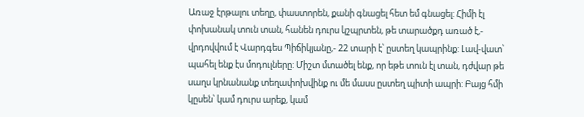Առաջ էրթալու տեղը, փաստորեն, քանի գնացել հետ եմ գնացել: Հիմի էլ փոխանակ տուն տան, հանեն դուրս կշպրտեն, թե տարածքդ առած է,- վրդովվում է Վարդգես Պիճիկյանը,- 22 տարի է՝ ըստեղ կապրինք: Լավ-վատ՝ պահել ենք էս մոդուլները: Միշտ մտածել ենք, որ եթե տուն էլ տան, դժվար թե սաղս կրնանանք տեղափոխվինք ու մե մասս ըստեղ պիտի ապրի: Բայց հմի կըսեն՝ կամ դուրս արեք, կամ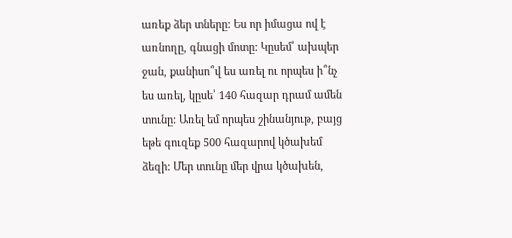առեք ձեր տները: Ես որ իմացա ով է առնողը, գնացի մոտը: Կըսեմ՝ ախպեր ջան, քանիսո՞վ ես առել ու որպես ի՞նչ ես առել, կըսե՝ 140 հազար դրամ ամեն տունը: Առել եմ որպես շինանյութ, բայց եթե գուզեք 500 հազարով կծախեմ ձեզի: Մեր տունը մեր վրա կծախեն,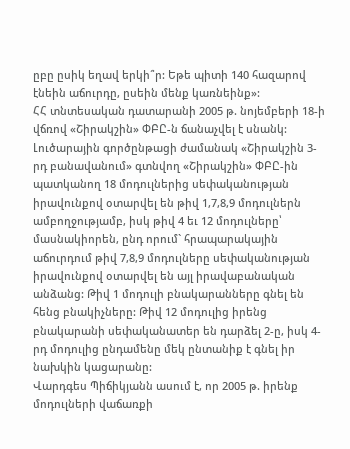ըբը ըսիկ եղավ երկի՞ր: Եթե պիտի 140 հազարով էնեին աճուրդը, ըսեին մենք կառնեինք»:
ՀՀ տնտեսական դատարանի 2005 թ. նոյեմբերի 18-ի վճռով «Շիրակշին» ՓԲԸ-ն ճանաչվել է սնանկ: Լուծարային գործընթացի ժամանակ «Շիրակշին 3-րդ բանավանում» գտնվող «Շիրակշին» ՓԲԸ-ին պատկանող 18 մոդուլներից սեփականության իրավունքով օտարվել են թիվ 1,7,8,9 մոդուլներն ամբողջությամբ, իսկ թիվ 4 եւ 12 մոդուլները՝ մասնակիորեն, ընդ որում` հրապարակային աճուրդում թիվ 7,8,9 մոդուլները սեփականության իրավունքով օտարվել են այլ իրավաբանական անձանց: Թիվ 1 մոդուլի բնակարանները գնել են հենց բնակիչները: Թիվ 12 մոդուլից իրենց բնակարանի սեփականատեր են դարձել 2-ը, իսկ 4-րդ մոդուլից ընդամենը մեկ ընտանիք է գնել իր նախկին կացարանը:
Վարդգես Պիճիկյանն ասում է, որ 2005 թ. իրենք մոդուլների վաճառքի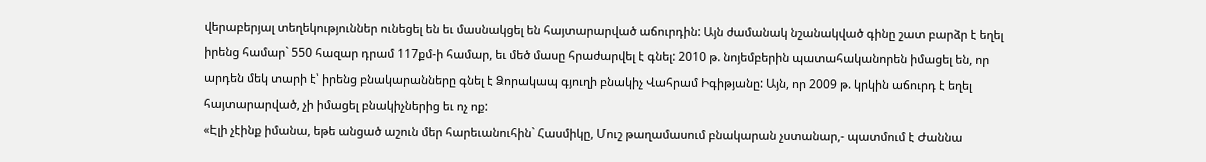վերաբերյալ տեղեկություններ ունեցել են եւ մասնակցել են հայտարարված աճուրդին: Այն ժամանակ նշանակված գինը շատ բարձր է եղել իրենց համար` 550 հազար դրամ 117քմ-ի համար, եւ մեծ մասը հրաժարվել է գնել: 2010 թ. նոյեմբերին պատահականորեն իմացել են, որ արդեն մեկ տարի է՝ իրենց բնակարանները գնել է Ձորակապ գյուղի բնակիչ Վահրամ Իգիթյանը: Այն, որ 2009 թ. կրկին աճուրդ է եղել հայտարարված, չի իմացել բնակիչներից եւ ոչ ոք:
«Էլի չէինք իմանա, եթե անցած աշուն մեր հարեւանուհին` Հասմիկը, Մուշ թաղամասում բնակարան չստանար,- պատմում է Ժաննա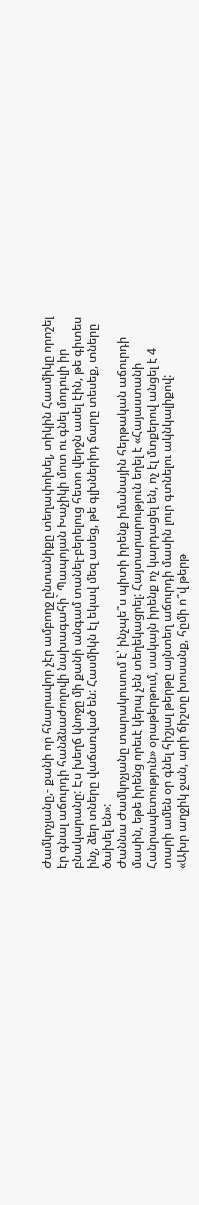Ժամկոչյանը,- քանի որ հնարավոր չէր ամբողջ ընտանիքը տեղափոխել, տիկին Հասմիկը որոշել էր գնալ աճուրդի հանձնաժողովի նախագահի` Պապոյան Խաչիկի մոտ ու գնել մոդուլի իր բնակարանը: Էս խեղճ կնոջը մի քանի անգամ տանել-բերելուց հետո վերջն ասել էին, թե գիտես ինչ, ձեր տները վաճառված են: Հասմիկն էլ եկավ մեզ ասեց, թե գլխներիդ ճարը տեսեք, տները ծախել են»:
Ժաննա Ժամկոչյանը տարակուսում է՝ ինչպե՞ս պիտի իրենք իմանային հերթական աճուրդի մասին, եթե իրենց որեւէ կերպ չեն տեղեկացրել: Հայտարարություն եղել է «Հայաստանի Հանրապետություն» օրաթերթում, սակայն իրենք ոչ կարդացել են, ոչ էլ մտքերով անցել է 4 տարի ամեն օր գնել հիշյալ թերթը այնտեղ աճուրդի մասին լուր գտնելու ակնկալիքով:
«Ախր աղջիկ ջան, արի ճիշտը խոսանք, հըմի ո՞վ թերթ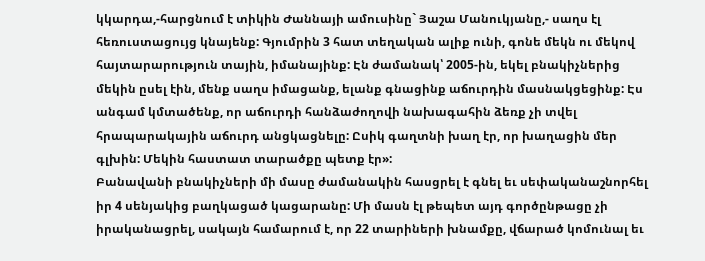կկարդա,-հարցնում է տիկին Ժաննայի ամուսինը` Յաշա Մանուկյանը,- սաղս էլ հեռուստացույց կնայենք: Գյումրին 3 հատ տեղական ալիք ունի, գոնե մեկն ու մեկով հայտարարություն տային, իմանայինք: Էն ժամանակ՝ 2005-ին, եկել բնակիչներից մեկին ըսել էին, մենք սաղս իմացանք, ելանք գնացինք աճուրդին մասնակցեցինք: Էս անգամ կմտածենք, որ աճուրդի հանձաժողովի նախագահին ձեռք չի տվել հրապարակային աճուրդ անցկացնելը: Ըսիկ գաղտնի խաղ էր, որ խաղացին մեր գլխին: Մեկին հաստատ տարածքը պետք էր»:
Բանավանի բնակիչների մի մասը ժամանակին հասցրել է գնել եւ սեփականաշնորհել իր 4 սենյակից բաղկացած կացարանը: Մի մասն էլ թեպետ այդ գործընթացը չի իրականացրել, սակայն համարում է, որ 22 տարիների խնամքը, վճարած կոմունալ եւ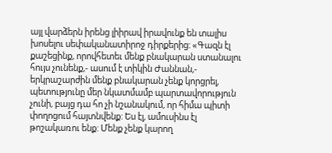այլ վարձերն իրենց լիիրավ իրավունք են տալիս խոսելու սեփականատիրոջ դիրքերից: «Գազն էլ քաշեցինք, որովհետեւ մենք բնակարան ստանալու հույս չունենք,- ասում է տիկին Ժաննան,- երկրաշարժին մենք բնակարան չենք կորցրել, պետությունը մեր նկատմամբ պարտավորություն չունի, բայց դա հո չի նշանակում, որ հիմա պիտի փողոցում հայտնվենք: Ես էլ, ամուսինս էլ թոշակառու ենք: Մենք չենք կարող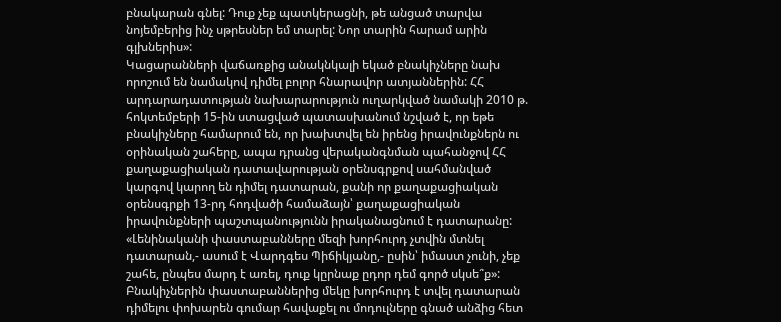բնակարան գնել: Դուք չեք պատկերացնի, թե անցած տարվա նոյեմբերից ինչ սթրեսներ եմ տարել: Նոր տարին հարամ արին գլխներիս»:
Կացարանների վաճառքից անակնկալի եկած բնակիչները նախ որոշում են նամակով դիմել բոլոր հնարավոր ատյաններին: ՀՀ արդարադատության նախարարություն ուղարկված նամակի 2010 թ. հոկտեմբերի 15-ին ստացված պատասխանում նշված է, որ եթե բնակիչները համարում են, որ խախտվել են իրենց իրավունքներն ու օրինական շահերը, ապա դրանց վերականգնման պահանջով ՀՀ քաղաքացիական դատավարության օրենսգրքով սահմանված կարգով կարող են դիմել դատարան, քանի որ քաղաքացիական օրենսգրքի 13-րդ հոդվածի համաձայն՝ քաղաքացիական իրավունքների պաշտպանությունն իրականացնում է դատարանը:
«Լենինականի փաստաբանները մեզի խորհուրդ չտվին մտնել դատարան,- ասում է Վարդգես Պիճիկյանը,- ըսին՝ իմաստ չունի, չեք շահե, ընպես մարդ է առել, դուք կըրնաք ըդոր դեմ գործ սկսե՞ք»: Բնակիչներին փաստաբաններից մեկը խորհուրդ է տվել դատարան դիմելու փոխարեն գումար հավաքել ու մոդուլները գնած անձից հետ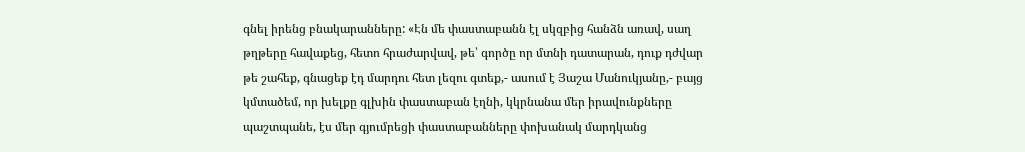գնել իրենց բնակարանները: «Էն մե փաստաբանն էլ սկզբից հանձն առավ, սաղ թղթերը հավաքեց, հետո հրաժարվավ, թե՝ գործը որ մտնի դատարան, դուք դժվար թե շահեք, գնացեք էդ մարդու հետ լեզու գտեք,- ասում է Յաշա Մանուկյանը,- բայց կմտածեմ, որ խելքը գլխին փաստաբան էղնի, կկրնանա մեր իրավունքները պաշտպանե, էս մեր գյումրեցի փաստաբանները փոխանակ մարդկանց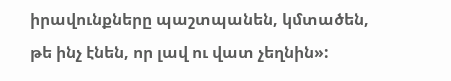իրավունքները պաշտպանեն, կմտածեն, թե ինչ էնեն, որ լավ ու վատ չեղնին»: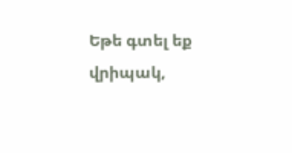Եթե գտել եք վրիպակ,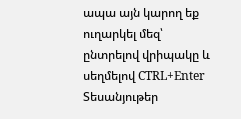ապա այն կարող եք ուղարկել մեզ՝ ընտրելով վրիպակը և սեղմելով CTRL+Enter
Տեսանյութեր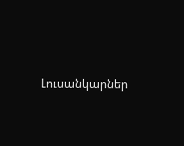Լուսանկարներ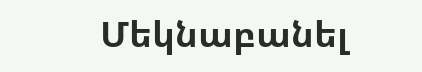Մեկնաբանել